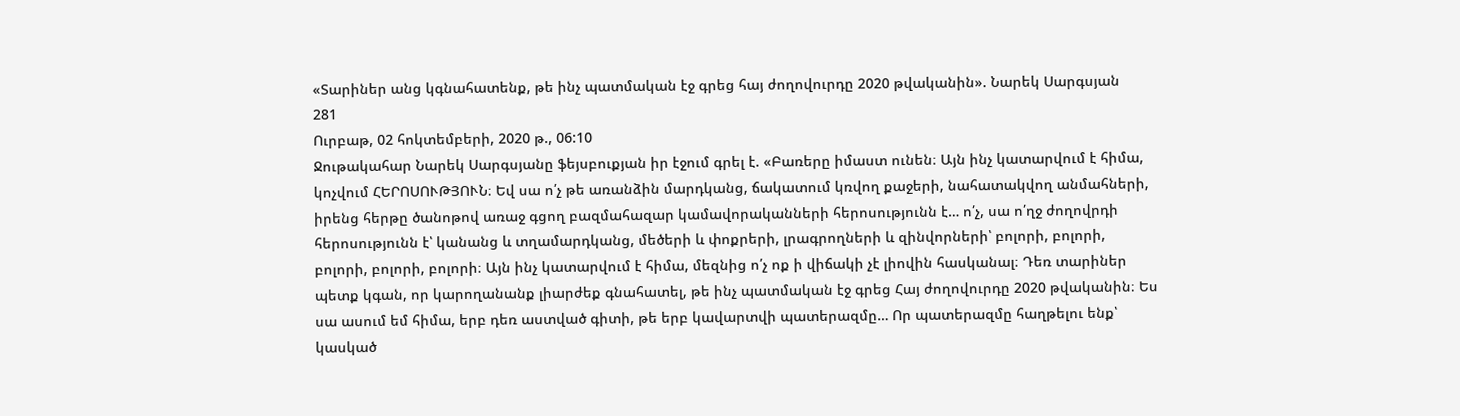«Տարիներ անց կգնահատենք, թե ինչ պատմական էջ գրեց հայ ժողովուրդը 2020 թվականին». Նարեկ Սարգսյան
281
Ուրբաթ, 02 հոկտեմբերի, 2020 թ., 06:10
Ջութակահար Նարեկ Սարգսյանը ֆեյսբուքյան իր էջում գրել է. «Բառերը իմաստ ունեն։ Այն ինչ կատարվում է հիմա, կոչվում ՀԵՐՈՍՈՒԹՅՈՒՆ։ Եվ սա ո՛չ թե առանձին մարդկանց, ճակատում կռվող քաջերի, նահատակվող անմահների, իրենց հերթը ծանոթով առաջ գցող բազմահազար կամավորականների հերոսությունն է… ո՛չ, սա ո՛ղջ ժողովրդի հերոսությունն է՝ կանանց և տղամարդկանց, մեծերի և փոքրերի, լրագրողների և զինվորների՝ բոլորի, բոլորի, բոլորի, բոլորի, բոլորի։ Այն ինչ կատարվում է հիմա, մեզնից ո՛չ ոք ի վիճակի չէ լիովին հասկանալ։ Դեռ տարիներ պետք կգան, որ կարողանանք լիարժեք գնահատել, թե ինչ պատմական էջ գրեց Հայ ժողովուրդը 2020 թվականին։ Ես սա ասում եմ հիմա, երբ դեռ աստված գիտի, թե երբ կավարտվի պատերազմը… Որ պատերազմը հաղթելու ենք՝ կասկած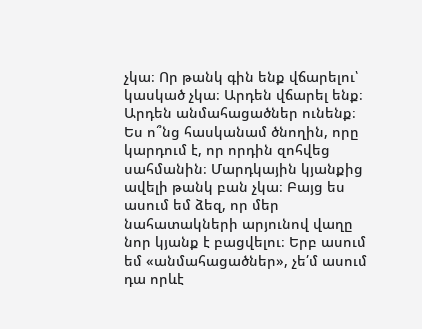չկա։ Որ թանկ գին ենք վճարելու՝ կասկած չկա։ Արդեն վճարել ենք։ Արդեն անմահացածներ ունենք։ Ես ո՞նց հասկանամ ծնողին, որը կարդում է, որ որդին զոհվեց սահմանին։ Մարդկային կյանքից ավելի թանկ բան չկա։ Բայց ես ասում եմ ձեզ, որ մեր նահատակների արյունով վաղը նոր կյանք է բացվելու։ Երբ ասում եմ «անմահացածներ», չե՛մ ասում դա որևէ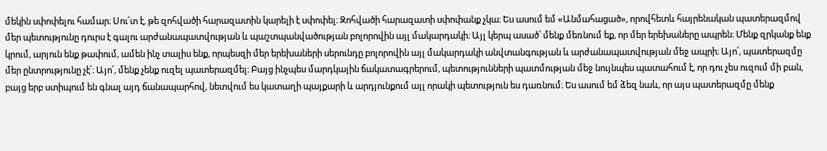մեկին սփոփելու համար։ Սու՛տ է, թե զոհվածի հարազատին կարելի է սփոփել։ Զոհվածի հարազատի սփոփանք չկա։ Ես ասում եմ «Անմահացած», որովհետև հայրենական պատերազմով մեր պետությունը դուրս է գալու արժանապատվության և պաշտպանվածության բոլորովին այլ մակարդակի։ Այլ կերպ ասած՝ մենք մեռնում եք, որ մեր երեխաները ապրեն։ Մենք զրկանք ենք կրում, արյուն ենք թափում, ամեն ինչ տալիս ենք, որպեսզի մեր երեխաների սերունդը բոլորովին այլ մակարդակի անվտանգության և արժանապատվության մեջ ապրի։ Այո՛, պատերազմը մեր ընտրությունը չէ՛։ Այո՛, մենք չենք ուզել պատերազմել։ Բայց ինչպես մարդկային ճակատագրերում, պետությունների պատմության մեջ նույնպես պատահում է, որ դու չես ուզում մի բան, բայց երբ ստիպում են գնալ այդ ճանապարհով, նետվում ես կատաղի պայքարի և արդյունքում այլ որակի պետություն ես դառնում։ Ես ասում եմ ձեզ նաև, որ այս պատերազմը մենք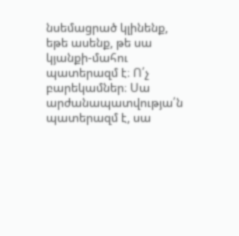նսեմացրած կլինենք, եթե ասենք, թե սա կյանքի-մահու պատերազմ է։ Ո՛չ բարեկամներ։ Սա արժանապատվությա՛ն պատերազմ է, սա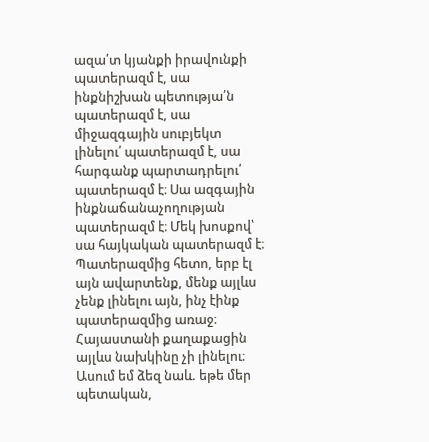ազա՛տ կյանքի իրավունքի պատերազմ է, սա ինքնիշխան պետությա՛ն պատերազմ է, սա միջազգային սուբյեկտ լինելու՛ պատերազմ է, սա հարգանք պարտադրելու՛ պատերազմ է։ Սա ազգային ինքնաճանաչողության պատերազմ է։ Մեկ խոսքով՝ սա հայկական պատերազմ է։ Պատերազմից հետո, երբ էլ այն ավարտենք, մենք այլևս չենք լինելու այն, ինչ էինք պատերազմից առաջ։ Հայաստանի քաղաքացին այլևս նախկինը չի լինելու։ Ասում եմ ձեզ նաև. եթե մեր պետական,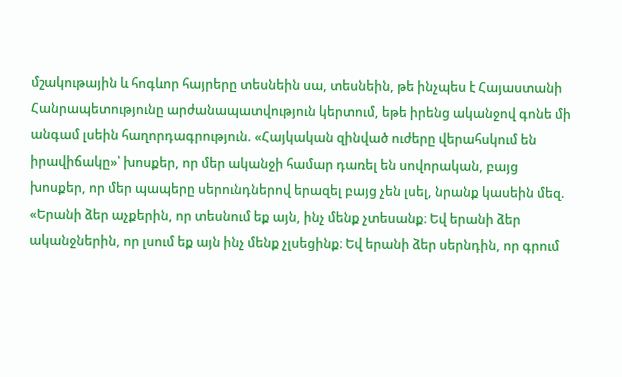մշակութային և հոգևոր հայրերը տեսնեին սա, տեսնեին, թե ինչպես է Հայաստանի Հանրապետությունը արժանապատվություն կերտում, եթե իրենց ականջով գոնե մի անգամ լսեին հաղորդագրություն. «Հայկական զինված ուժերը վերահսկում են իրավիճակը»՝ խոսքեր, որ մեր ականջի համար դառել են սովորական, բայց խոսքեր, որ մեր պապերը սերունդներով երազել բայց չեն լսել, նրանք կասեին մեզ. «Երանի ձեր աչքերին, որ տեսնում եք այն, ինչ մենք չտեսանք։ Եվ երանի ձեր ականջներին, որ լսում եք այն ինչ մենք չլսեցինք։ Եվ երանի ձեր սերնդին, որ գրում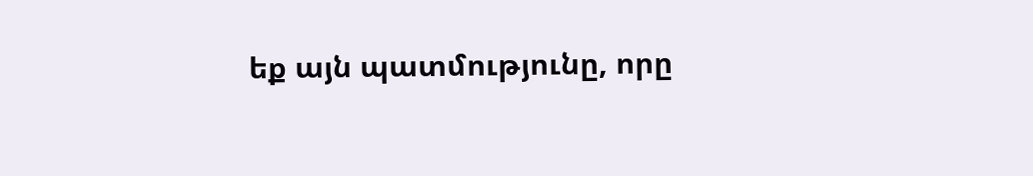եք այն պատմությունը, որը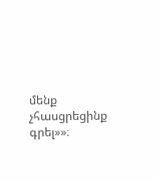մենք չհասցրեցինք գրել»»։